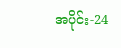အပိုင်း-24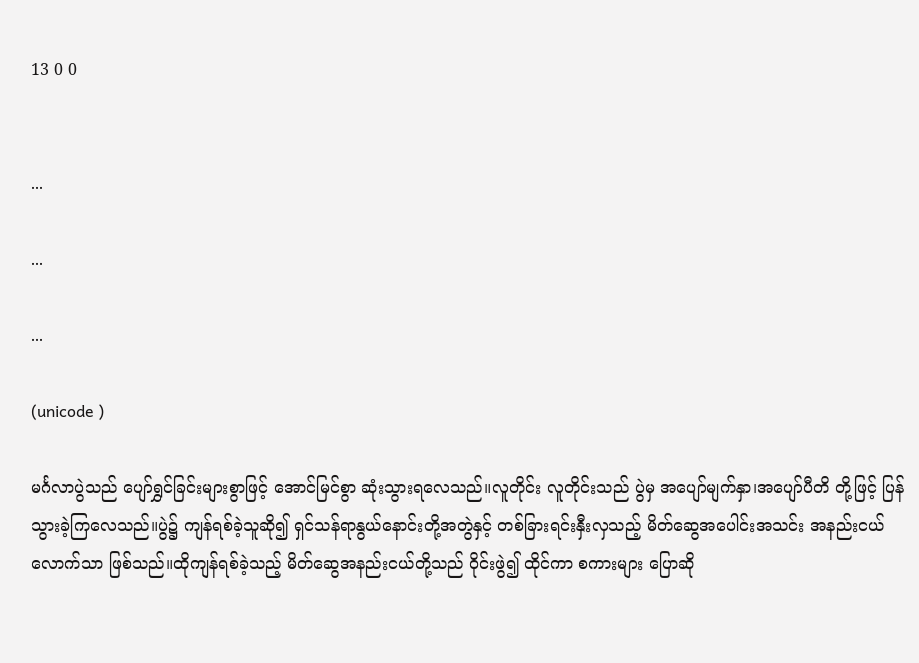13 0 0


...

...

...

(unicode )

မင်္ဂလာပွဲသည် ပျော်ရွှင်ခြင်းများစွာဖြင့် အောင်မြင်စွာ ဆုံးသွားရလေသည်။လူတိုင်း လူတိုင်းသည် ပွဲမှ အပျော်မျက်နှာ၊အပျော်ပီတိ တို့ဖြင့် ပြန်သွားခဲ့ကြလေသည်။ပွဲ၌ ကျန်ရစ်ခဲ့သူဆို၍ ရှင်သန်ရာနွယ်နောင်းတို့အတွဲနှင့် တစ်ခြားရင်းနှီးလှသည့် မိတ်ဆွေအပေါင်းအသင်း အနည်းငယ်လောက်သာ ဖြစ်သည်။ထိုကျန်ရစ်ခဲ့သည့် မိတ်ဆွေအနည်းငယ်တို့သည် ဝိုင်းဖွဲ၍ ထိုင်ကာ စကားများ ပြောဆို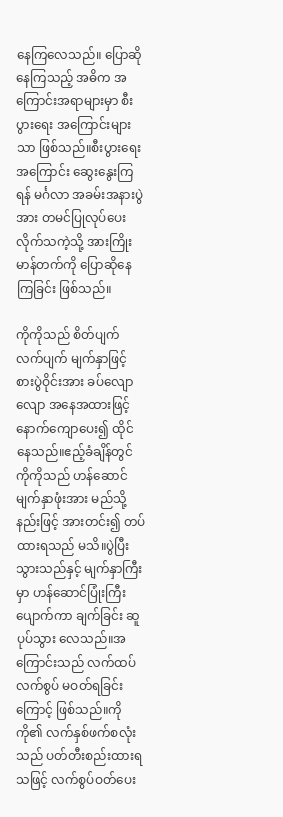နေကြလေသည်။ ပြောဆိုနေကြသည့် အဓိက အကြောင်းအရာများမှာ စီးပွားရေး အကြောင်းများသာ ဖြစ်သည်။စီးပွားရေးအကြောင်း ဆွေးနွေးကြရန် မင်္ဂလာ အခမ်းအနားပွဲအား တမင်ပြုလုပ်ပေးလိုက်သကဲ့သို့ အားကြိုးမာန်တက်ကို ပြောဆိုနေကြခြင်း ဖြစ်သည်။

ကိုကိုသည် စိတ်ပျက်လက်ပျက် မျက်နှာဖြင့် စားပွဲဝိုင်းအား ခပ်လျောလျော အနေအထားဖြင့် နောက်ကျောပေး၍ ထိုင်နေသည်။ဧည့်ခံချိန်တွင် ကိုကိုသည် ဟန်ဆောင်မျက်နှာဖုံးအား မည်သို့နည်းဖြင့် အားတင်း၍ တပ်ထားရသည် မသိ။ပွဲပြီးသွားသည်နှင့် မျက်နှာကြီးမှာ ဟန်ဆောင်ပြုံးကြီး ပျောက်ကာ ချက်ခြင်း ဆူပုပ်သွား လေသည်။အကြောင်းသည် လက်ထပ် လက်စွပ် မဝတ်ရခြင်းကြောင့် ဖြစ်သည်။ကိုကို၏ လက်နှစ်ဖက်စလုံးသည် ပတ်တီးစည်းထားရသဖြင့် လက်စွပ်ဝတ်ပေး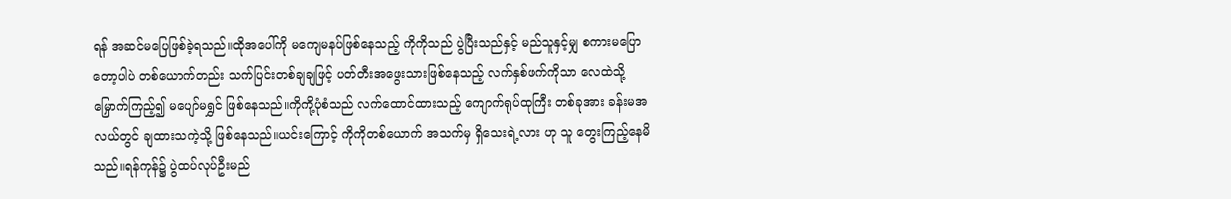ရန် အဆင်မပြေဖြစ်ခဲ့ရသည်။ထိုအပေါ်ကို မကျေမနပ်ဖြစ်နေသည့် ကိုကိုသည် ပွဲပြီးသည်နှင့် မည်သူနှင့်မျှ စကားမပြောတော့ပါပဲ တစ်ယောက်တည်း သက်ပြင်းတစ်ချချဖြင့် ပတ်တီးအဖွေးသားဖြစ်နေသည့် လက်နှစ်ဖက်ကိုသာ လေထဲသို့ မြှောက်ကြည့်၍ မပျော်မရွှင် ဖြစ်နေသည်။ကိုကို့ပုံစံသည် လက်ထောင်ထားသည့် ကျောက်ရုပ်ထုကြီး တစ်ခုအား ခန်းမအလယ်တွင် ချထားသကဲ့သို့ ဖြစ်နေသည်။ယင်းကြောင့် ကိုကိုတစ်ယောက် အသက်မှ ရှိသေးရဲ့လား ဟု သူ တွေးကြည့်နေမိသည်။ရန်ကုန်၌ ပွဲထပ်လုပ်ဦးမည်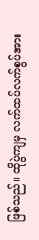ဖြစ်သည်။ ထိုပွဲကျမှ လက်ထပ်လက်စွပ်အား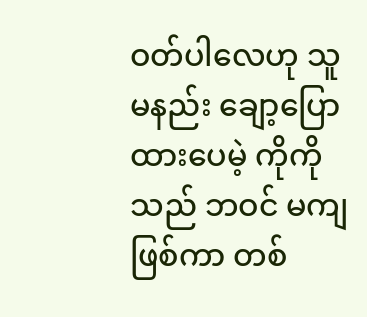ဝတ်ပါလေဟု သူမနည်း ချော့ပြောထားပေမဲ့ ကိုကိုသည် ဘဝင် မကျဖြစ်ကာ တစ်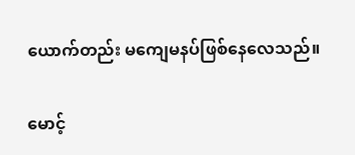ယောက်တည်း မကျေမနပ်ဖြစ်နေလေသည်။

မောင့်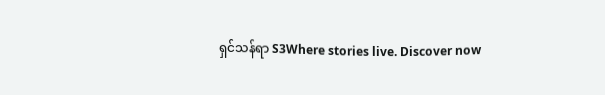ရှင်သန်ရာ S3Where stories live. Discover now